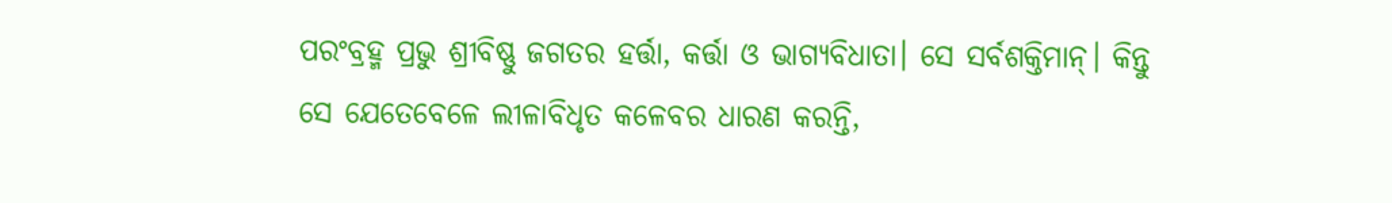ପରଂବ୍ରହ୍ମ ପ୍ରଭୁ ଶ୍ରୀବିଷ୍ଣୁ ଜଗତର ହର୍ତ୍ତା, କର୍ତ୍ତା ଓ ଭାଗ୍ୟବିଧାତା। ସେ ସର୍ବଶକ୍ତିମାନ୍। କିନ୍ତୁ ସେ ଯେତେବେଳେ ଲୀଳାବିଧୃତ କଳେବର ଧାରଣ କରନ୍ତି,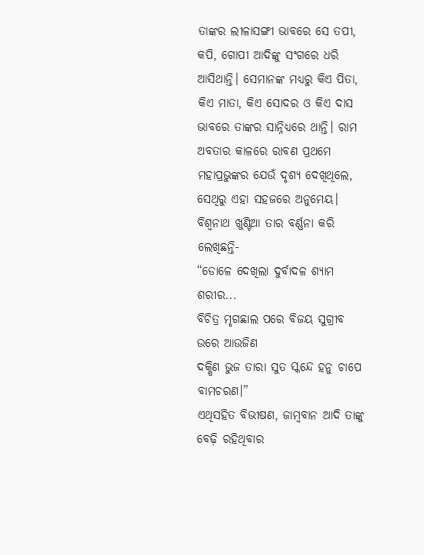ତାଙ୍କର ଲୀଳାସଙ୍ଗୀ ଭାବରେ ସେ ତପୀ, କପି, ଗୋପୀ ଆଦିଙ୍କୁ ସଂଗରେ ଧରି ଆସିଥାନ୍ତି। ସେମାନଙ୍କ ମଧ୍ୟରୁ କିଏ ପିତା, କିଏ ମାତା, କିଏ ସୋଦର ଓ କିଏ ଦାସ ଭାବରେ ତାଙ୍କର ସାନ୍ନିଧ୍ୟରେ ଥାନ୍ତି। ରାମ ଅବତାର କାଳରେ ରାବଣ ପ୍ରଥମେ ମହାପ୍ରଭୁଙ୍କର ଯେଉଁ ଦୃଶ୍ୟ ଦେଖିଥିଲେ, ସେଥିରୁ ଏହା ସହଜରେ ଅନୁମେୟ। ବିଶ୍ୱନାଥ ଖୁଣ୍ଟିଆ ତାର ବର୍ଣ୍ଣନା କରି ଲେଖିଛନ୍ତି-
“ଡୋଳେ ଦେଖିଲା ଦୁର୍ବାଦଳ ଶ୍ୟାମ ଶରୀର...
ବିଚିତ୍ର ମୃଗଛାଲ ପରେ ବିଜୟ ସୁଗ୍ରୀବ ଉରେ ଆଉଜିଣ
ଦକ୍ଷିଣ ଭୁଜ ତାରା ସୁତ ସ୍କନ୍ଦେ ହନୁ ଚାପେ ବାମଚରଣ।”
ଏଥିସହିତ ବିଭୀଷଣ, ଜାମ୍ବବାନ ଆଦି ତାଙ୍କୁ ବେଢ଼ି ରହିଥିବାର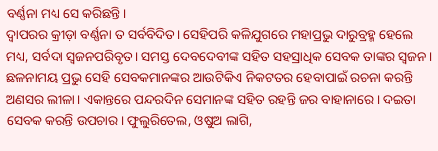ବର୍ଣ୍ଣନା ମଧ୍ୟ ସେ କରିଛନ୍ତି।
ଦ୍ୱାପରର କ୍ରୀଡ଼ା ବର୍ଣ୍ଣନା ତ ସର୍ବବିଦିତ। ସେହିପରି କଳିଯୁଗରେ ମହାପ୍ରଭୁ ଦାରୁବ୍ରହ୍ମ ହେଲେ ମଧ୍ୟ, ସର୍ବଦା ସ୍ୱଜନପରିବୃତ। ସମସ୍ତ ଦେବଦେବୀଙ୍କ ସହିତ ସହସ୍ରାଧିକ ସେବକ ତାଙ୍କର ସ୍ୱଜନ। ଛଳନାମୟ ପ୍ରଭୁ ସେହି ସେବକମାନଙ୍କର ଆଉଟିକିଏ ନିକଟତର ହେବାପାଇଁ ରଚନା କରନ୍ତି ଅଣସର ଲୀଳା। ଏକାନ୍ତରେ ପନ୍ଦରଦିନ ସେମାନଙ୍କ ସହିତ ରହନ୍ତି ଜର ବାହାନାରେ। ଦଇତା ସେବକ କରନ୍ତି ଉପଚାର। ଫୁଲୁରିତେଲ, ଓଷୁଅ ଲାଗି,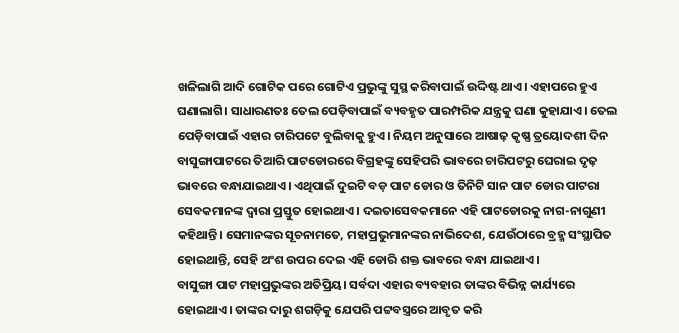ଖଳିଲାଗି ଆଦି ଗୋଟିକ ପରେ ଗୋଟିଏ ପ୍ରଭୁଙ୍କୁ ସୁସ୍ଥ କରିବାପାଇଁ ଉଦ୍ଦିଷ୍ଟ ଥାଏ। ଏହାପରେ ହୁଏ ଘଣାଲାଗି। ସାଧାରଣତଃ ତେଲ ପେଡ଼ିବାପାଇଁ ବ୍ୟବହୃତ ପାରମ୍ପରିକ ଯନ୍ତ୍ରକୁ ଘଣା କୁହାଯାଏ। ତେଲ ପେଡ଼ିବାପାଇଁ ଏହାର ଚାରିପଟେ ବୁଲିବାକୁ ହୁଏ। ନିୟମ ଅନୁସାରେ ଆଷାଢ଼ କୃଷ୍ଣ ତ୍ରୟୋଦଶୀ ଦିନ ବାସୁଙ୍ଗାପାଟରେ ତିଆରି ପାଟଡୋରରେ ବିଗ୍ରହଙ୍କୁ ସେହିପରି ଭାବରେ ଚାରିପଟରୁ ଘେରାଇ ଦୃଢ଼ ଭାବରେ ବନ୍ଧାଯାଇଥାଏ। ଏଥିପାଇଁ ଦୁଇଟି ବଡ଼ ପାଟ ଡୋର ଓ ତିନିଟି ସାନ ପାଟ ଡୋର ପାଟରା ସେବକମାନଙ୍କ ଦ୍ୱାରା ପ୍ରସ୍ତୁତ ହୋଇଥାଏ। ଦଇତାସେବକମାନେ ଏହି ପାଟଡୋରକୁ ନାଗ-ନାଗୁଣୀ କହିଥାନ୍ତି। ସେମାନଙ୍କର ସୂଚନାମତେ, ମହାପ୍ରଭୁମାନଙ୍କର ନାଭିଦେଶ, ଯେଉଁଠାରେ ବ୍ରହ୍ମ ସଂସ୍ଥାପିତ ହୋଇଥାନ୍ତି, ସେହି ଅଂଶ ଉପର ଦେଇ ଏହି ଡୋରି ଶକ୍ତ ଭାବରେ ବନ୍ଧା ଯାଇଥାଏ।
ବାସୁଙ୍ଗା ପାଟ ମହାପ୍ରଭୁଙ୍କର ଅତିପ୍ରିୟ। ସର୍ବଦା ଏହାର ବ୍ୟବହାର ତାଙ୍କର ବିଭିନ୍ନ କାର୍ଯ୍ୟରେ ହୋଇଥାଏ। ତାଙ୍କର ଦାରୁ ଶଗଡ଼ିକୁ ଯେପରି ପଟ୍ଟବସ୍ତ୍ରରେ ଆବୃତ କରି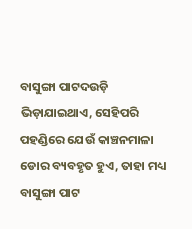ବାସୁଙ୍ଗା ପାଟଦଉଡ଼ି ଭିଡ଼ାଯାଇଥାଏ, ସେହିପରି ପହଣ୍ଡିରେ ଯେଉଁ କାଞ୍ଚନମାଳା ଡୋର ବ୍ୟବହୃତ ହୁଏ, ତାହା ମଧ୍ୟ ବାସୁଙ୍ଗା ପାଟ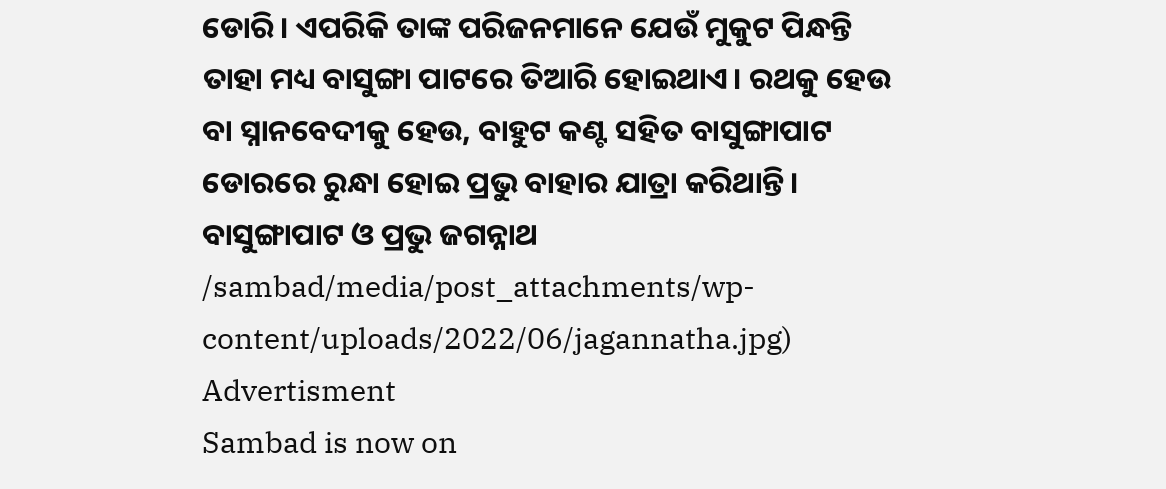ଡୋରି। ଏପରିକି ତାଙ୍କ ପରିଜନମାନେ ଯେଉଁ ମୁକୁଟ ପିନ୍ଧନ୍ତି ତାହା ମଧ୍ୟ ବାସୁଙ୍ଗା ପାଟରେ ତିଆରି ହୋଇଥାଏ। ରଥକୁ ହେଉ ବା ସ୍ନାନବେଦୀକୁ ହେଉ, ବାହୁଟ କଣ୍ଟ ସହିତ ବାସୁଙ୍ଗାପାଟ ଡୋରରେ ରୁନ୍ଧା ହୋଇ ପ୍ରଭୁ ବାହାର ଯାତ୍ରା କରିଥାନ୍ତି।
ବାସୁଙ୍ଗାପାଟ ଓ ପ୍ରଭୁ ଜଗନ୍ନାଥ
/sambad/media/post_attachments/wp-content/uploads/2022/06/jagannatha.jpg)
Advertisment
Sambad is now on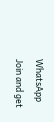WhatsApp
Join and get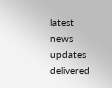latest news updates delivered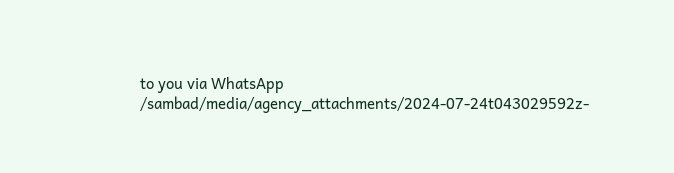to you via WhatsApp
/sambad/media/agency_attachments/2024-07-24t043029592z-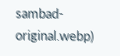sambad-original.webp)